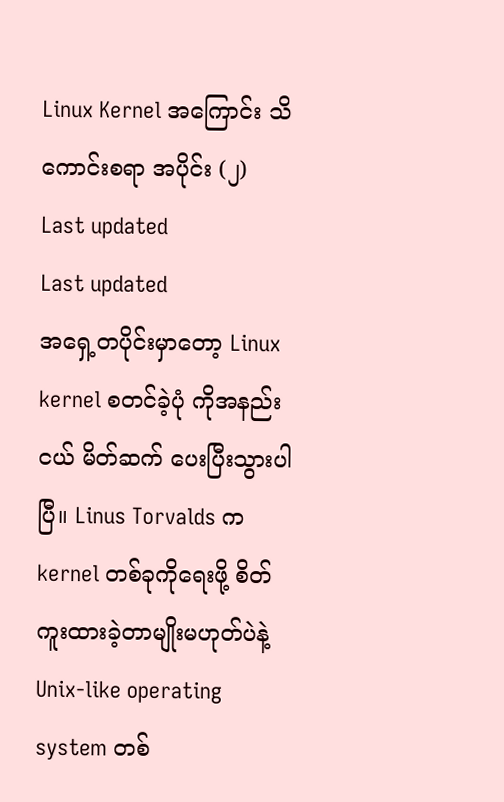Linux Kernel အကြောင်း သိကောင်းစရာ အပိုင်း (၂)
Last updated
Last updated
အရှေ့တပိုင်းမှာတော့ Linux kernel စတင်ခဲ့ပုံ ကိုအနည်းငယ် မိတ်ဆက် ပေးပြီးသွားပါပြီ။ Linus Torvalds က kernel တစ်ခုကိုရေးဖို့ စိတ်ကူးထားခဲ့တာမျိုးမဟုတ်ပဲနဲ့ Unix-like operating system တစ်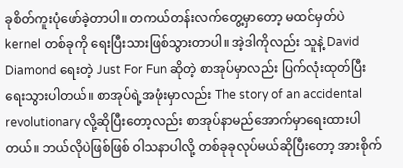ခုစိတ်ကူးပုံဖော်ခဲ့တာပါ။ တကယ်တန်းလက်တွေ့မှာတော့ မထင်မှတ်ပဲ kernel တစ်ခုကို ရေးပြီးသားဖြစ်သွားတာပါ။ အဲ့ဒါကိုလည်း သူနဲ့ David Diamond ရေးတဲ့ Just For Fun ဆိုတဲ့ စာအုပ်မှာလည်း ပြက်လုံးထုတ်ပြီးရေးသွားပါတယ်။ စာအုပ်ရဲ့အဖုံးမှာလည်း The story of an accidental revolutionary လို့ဆိုပြီးတော့လည်း စာအုပ်နာမည်အောက်မှာရေးထားပါတယ်။ ဘယ်လိုပဲဖြစ်ဖြစ် ဝါသနာပါလို့ တစ်ခုခုလုပ်မယ်ဆိုပြီးတော့ အားစိုက်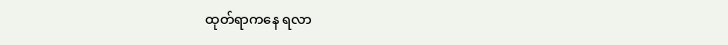ထုတ်ရာကနေ ရလာ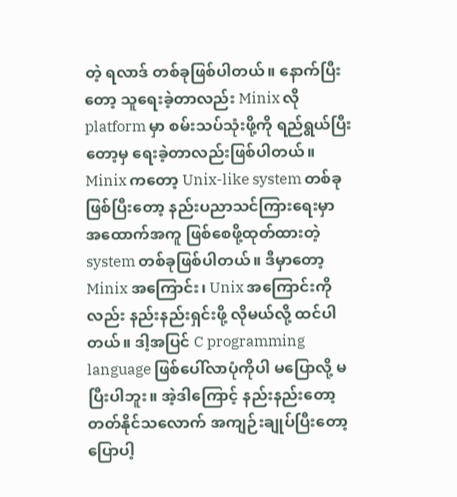တဲ့ ရလာဒ် တစ်ခုဖြစ်ပါတယ်။ နောက်ပြီးတော့ သူရေးခဲ့တာလည်း Minix လို platform မှာ စမ်းသပ်သုံးဖို့ကို ရည်ရွယ်ပြီးတော့မှ ရေးခဲ့တာလည်းဖြစ်ပါတယ်။ Minix ကတော့ Unix-like system တစ်ခုဖြစ်ပြီးတော့ နည်းပညာသင်ကြားရေးမှာ အထောက်အကူ ဖြစ်စေဖို့ထုတ်ထားတဲ့ system တစ်ခုဖြစ်ပါတယ်။ ဒီမှာတော့ Minix အကြောင်း၊ Unix အကြောင်းကိုလည်း နည်းနည်းရှင်းဖို့ လိုမယ်လို့ ထင်ပါတယ်။ ဒါ့အပြင် C programming language ဖြစ်ပေါ်လာပုံကိုပါ မပြောလို့ မပြီးပါဘူး။ အဲ့ဒါကြောင့် နည်းနည်းတော့ တတ်နိုင်သလောက် အကျဉ်းချုပ်ပြီးတော့ ပြောပါ့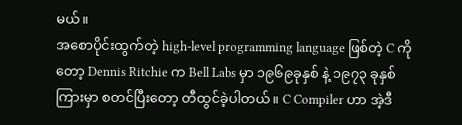မယ်။
အစောပိုင်းထွက်တဲ့ high-level programming language ဖြစ်တဲ့ C ကိုတော့ Dennis Ritchie က Bell Labs မှာ ၁၉၆၉ခုနှစ် နဲ့ ၁၉၇၃ ခုနှစ်ကြားမှာ စတင်ပြီးတော့ တီထွင်ခဲ့ပါတယ်။ C Compiler ဟာ အဲ့ဒီ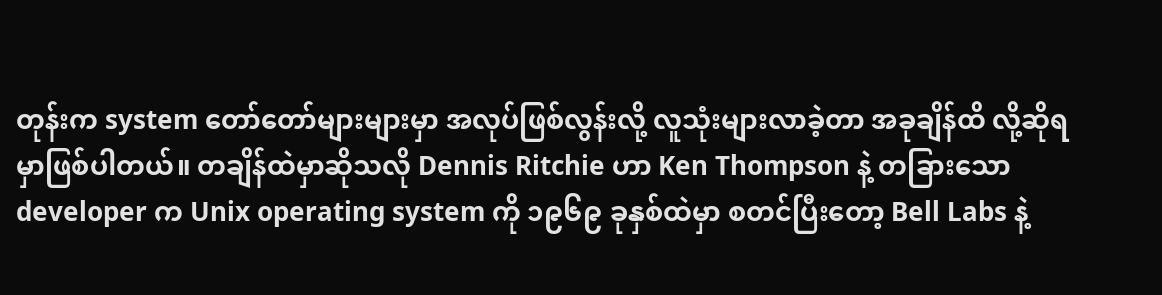တုန်းက system တော်တော်များများမှာ အလုပ်ဖြစ်လွန်းလို့ လူသုံးများလာခဲ့တာ အခုချိန်ထိ လို့ဆိုရမှာဖြစ်ပါတယ်။ တချိန်ထဲမှာဆိုသလို Dennis Ritchie ဟာ Ken Thompson နဲ့ တခြားသော developer က Unix operating system ကို ၁၉၆၉ ခုနှစ်ထဲမှာ စတင်ပြီးတော့ Bell Labs နဲ့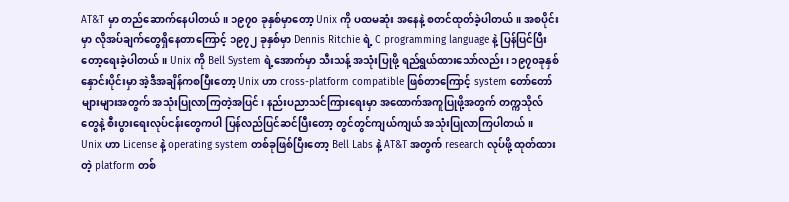AT&T မှာ တည်ဆောက်နေပါတယ်။ ၁၉၇၀ ခုနှစ်မှာတော့ Unix ကို ပထမဆုံး အနေနဲ့ စတင်ထုတ်ခဲ့ပါတယ်။ အစပိုင်းမှာ လိုအပ်ချက်တွေရှိနေတာကြောင့် ၁၉၇၂ ခုနှစ်မှာ Dennis Ritchie ရဲ့ C programming language နဲ့ ပြန်ပြင်ပြီးတော့ရေးခဲ့ပါတယ်။ Unix ကို Bell System ရဲ့အောက်မှာ သီးသန့် အသုံးပြုဖို့ ရည်ရွယ်ထားသော်လည်း၊ ၁၉၇၀ခုနှစ်နှောင်းပိုင်းမှာ အဲ့ဒီအချိန်ကစပြီးတော့ Unix ဟာ cross-platform compatible ဖြစ်တာကြောင့် system တော်တော်များများအတွက် အသုံးပြုလာကြတဲ့အပြင်၊ နည်းပညာသင်ကြားရေးမှာ အထောက်အကူပြုဖို့အတွက် တက္ကသိုလ်တွေနဲ့ စီးပွားရေးလုပ်ငန်းတွေကပါ ပြန်လည်ပြင်ဆင်ပြီးတော့ တွင်တွင်ကျယ်ကျယ် အသုံးပြုလာကြပါတယ်။
Unix ဟာ License နဲ့ operating system တစ်ခုဖြစ်ပြီးတော့ Bell Labs နဲ့ AT&T အတွက် research လုပ်ဖို့ ထုတ်ထားတဲ့ platform တစ်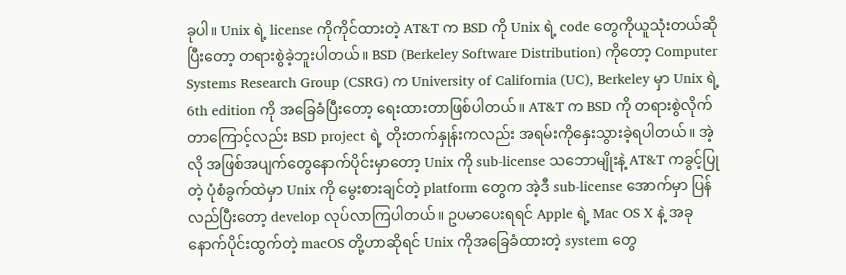ခုပါ။ Unix ရဲ့ license ကိုကိုင်ထားတဲ့ AT&T က BSD ကို Unix ရဲ့ code တွေကိုယူသုံးတယ်ဆိုပြီးတော့ တရားစွဲခဲ့ဘူးပါတယ်။ BSD (Berkeley Software Distribution) ကိုတော့ Computer Systems Research Group (CSRG) က University of California (UC), Berkeley မှာ Unix ရဲ့ 6th edition ကို အခြေခံပြီးတော့ ရေးထားတာဖြစ်ပါတယ်။ AT&T က BSD ကို တရားစွဲလိုက်တာကြောင့်လည်း BSD project ရဲ့ တိုးတက်နှုန်းကလည်း အရမ်းကိုနှေးသွားခဲ့ရပါတယ်။ အဲ့လို အဖြစ်အပျက်တွေနောက်ပိုင်းမှာတော့ Unix ကို sub-license သဘောမျိုးနဲ့ AT&T ကခွင့်ပြုတဲ့ ပုံစံခွက်ထဲမှာ Unix ကို မွေးစားချင်တဲ့ platform တွေက အဲ့ဒီ sub-license အောက်မှာ ပြန်လည်ပြီးတော့ develop လုပ်လာကြပါတယ်။ ဥပမာပေးရရင် Apple ရဲ့ Mac OS X နဲ့ အခုနောက်ပိုင်းထွက်တဲ့ macOS တို့ဟာဆိုရင် Unix ကိုအခြေခံထားတဲ့ system တွေ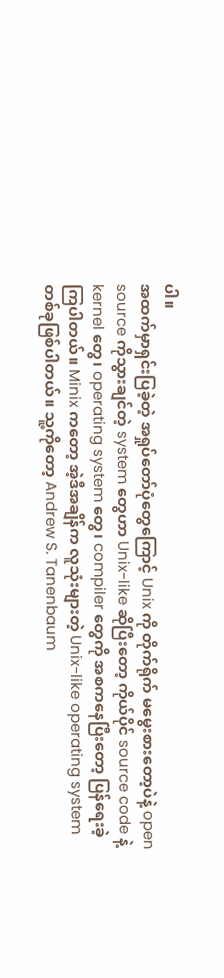ပါ။
အထက်မှာရှင်းပြခဲ့တဲ့ အရှုပ်တော်ပုံတွေကြောင့် Unix ကို တိုက်ရိုက် မမွေးစားတော့ပဲနဲ့ open source ကိုသွားချင်တဲ့ system တွေဟာ Unix-like ဆိုပြီးတော့ ကိုယ်ပိုင် source code နဲ့ kernel တွေ၊ operating system တွေ၊ compiler တွေကို အစကနေပြီးတော့ ပြန်ရေးခဲ့ကြပါတယ်။ Minix ကတော့ အဲ့ဒီအချိန်က လူသုံးများတဲ့ Unix-like operating system တစ်ခုဖြစ်ပါတယ်။ သူ့ကိုတော့ Andrew S. Tanenbaum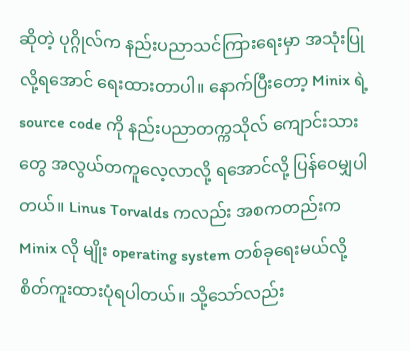ဆိုတဲ့ ပုဂ္ဂိုလ်က နည်းပညာသင်ကြားရေးမှာ အသုံးပြုလို့ရအောင် ရေးထားတာပါ။ နောက်ပြီးတော့ Minix ရဲ့ source code ကို နည်းပညာတက္ကသိုလ် ကျောင်းသားတွေ အလွယ်တကူလေ့လာလို့ ရအောင်လို့ ပြန်ဝေမျှပါတယ်။ Linus Torvalds ကလည်း အစကတည်းက Minix လို မျိုး operating system တစ်ခုရေးမယ်လို့ စိတ်ကူးထားပုံရပါတယ်။ သို့သော်လည်း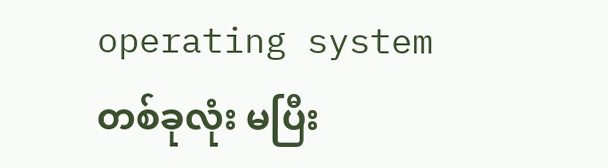operating system တစ်ခုလုံး မပြီး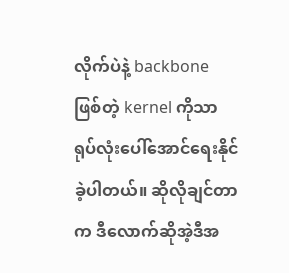လိုက်ပဲနဲ့ backbone ဖြစ်တဲ့ kernel ကိုသာ ရုပ်လုံးပေါ်အောင်ရေးနိုင်ခဲ့ပါတယ်။ ဆိုလိုချင်တာက ဒီလောက်ဆိုအဲ့ဒီအ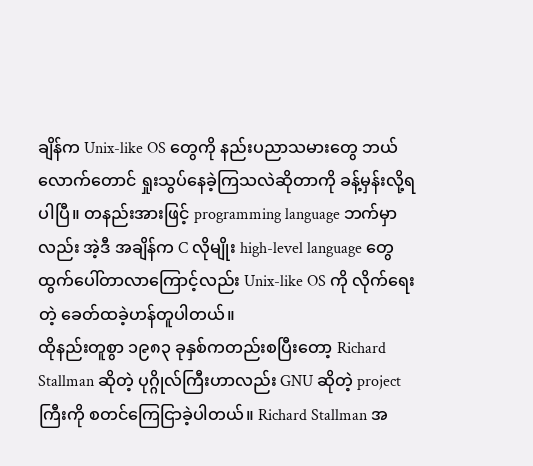ချိန်က Unix-like OS တွေကို နည်းပညာသမားတွေ ဘယ်လောက်တောင် ရှုးသွပ်နေခဲ့ကြသလဲဆိုတာကို ခန့်မှန်းလို့ရပါပြီ။ တနည်းအားဖြင့် programming language ဘက်မှာလည်း အဲ့ဒီ အချိန်က C လိုမျိုး high-level language တွေထွက်ပေါ်တာလာကြောင့်လည်း Unix-like OS ကို လိုက်ရေးတဲ့ ခေတ်ထခဲ့ဟန်တူပါတယ်။
ထိုနည်းတူစွာ ၁၉၈၃ ခုနှစ်ကတည်းစပြီးတော့ Richard Stallman ဆိုတဲ့ ပုဂ္ဂိုလ်ကြီးဟာလည်း GNU ဆိုတဲ့ project ကြီးကို စတင်ကြေငြာခဲ့ပါတယ်။ Richard Stallman အ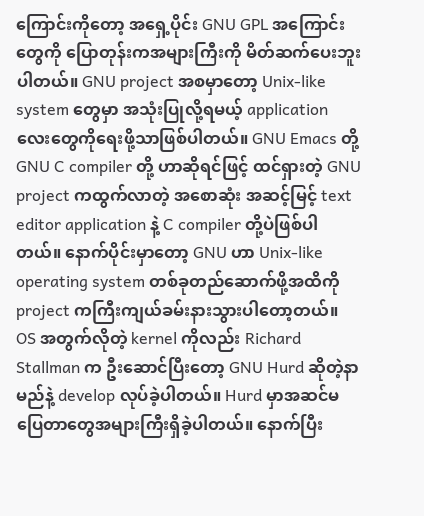ကြောင်းကိုတော့ အရှေ့ပိုင်း GNU GPL အကြောင်းတွေကို ပြောတုန်းကအများကြီးကို မိတ်ဆက်ပေးဘူးပါတယ်။ GNU project အစမှာတော့ Unix-like system တွေမှာ အသုံးပြုလို့ရမယ့် application လေးတွေကိုရေးဖို့သာဖြစ်ပါတယ်။ GNU Emacs တို့ GNU C compiler တို့ ဟာဆိုရင်ဖြင့် ထင်ရှားတဲ့ GNU project ကထွက်လာတဲ့ အစောဆုံး အဆင့်မြင့် text editor application နဲ့ C compiler တို့ပဲဖြစ်ပါတယ်။ နောက်ပိုင်းမှာတော့ GNU ဟာ Unix-like operating system တစ်ခုတည်ဆောက်ဖို့အထိကို project ကကြီးကျယ်ခမ်းနားသွားပါတော့တယ်။ OS အတွက်လိုတဲ့ kernel ကိုလည်း Richard Stallman က ဦးဆောင်ပြီးတော့ GNU Hurd ဆိုတဲ့နာမည်နဲ့ develop လုပ်ခဲ့ပါတယ်။ Hurd မှာအဆင်မပြေတာတွေအများကြီးရှိခဲ့ပါတယ်။ နောက်ပြီး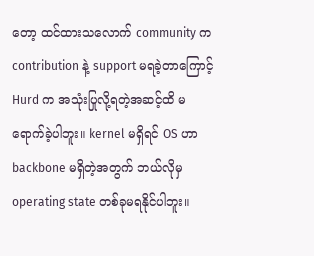တော့ ထင်ထားသလောက် community က contribution နဲ့ support မရခဲ့တာကြောင့် Hurd က အသုံးပြုလို့ရတဲ့အဆင့်ထိ မရောက်ခဲ့ပါဘူး။ kernel မရှိရင် OS ဟာ backbone မရှိတဲ့အတွက် ဘယ်လိုမှ operating state တစ်ခုမရနိုင်ပါဘူး။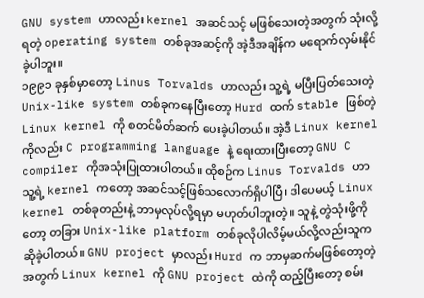GNU system ဟာလည်း kernel အဆင်သင့် မဖြစ်သေးတဲ့အတွက် သုံးလို့ရတဲ့ operating system တစ်ခုအဆင့်ကို အဲ့ဒီအချိန်က မရောက်လှမ်းနိုင်ခဲ့ပါဘူး။
၁၉၉၁ ခုနှစ်မှာတော့ Linus Torvalds ဟာလည်း သူ့ရဲ့ မပြီးပြတ်သေးတဲ့ Unix-like system တစ်ခုကနေပြီးတော့ Hurd ထက် stable ဖြစ်တဲ့ Linux kernel ကို စတင်မိတ်ဆက် ပေးခဲ့ပါတယ်။ အဲ့ဒီ Linux kernel ကိုလည်း C programming language နဲ့ ရေးထားပြီးတော့ GNU C compiler ကိုအသုံးပြုထားပါတယ်။ ထိုစဉ်က Linus Torvalds ဟာ သူ့ရဲ့ kernel ကတော့ အဆင်သင့်ဖြစ်သလောက်ရှိပါပြီ၊ ဒါပေမယ့် Linux kernel တစ်ခုတည်းနဲ့ ဘာမှလုပ်လို့ရမှာ မဟုတ်ပါဘူးတဲ့။ သူနဲ့ တွဲသုံးဖို့ကိုတော့ တခြား Unix-like platform တစ်ခုလိုပါလိမ့်မယ်လို့လည်းသူကဆိုခဲ့ပါတယ်။ GNU project မှာလည်း Hurd က ဘာမှဆက်မဖြစ်တော့တဲ့အတွက် Linux kernel ကို GNU project ထဲကို ထည့်ပြီးတော့ စမ်း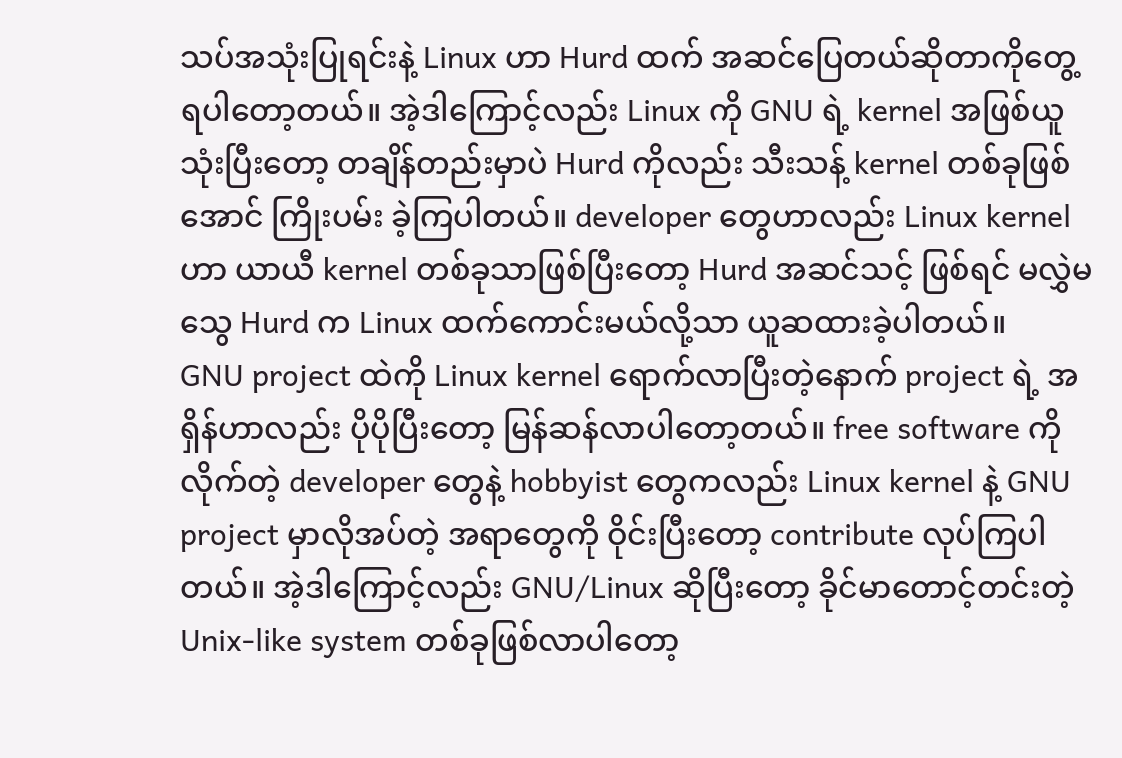သပ်အသုံးပြုရင်းနဲ့ Linux ဟာ Hurd ထက် အဆင်ပြေတယ်ဆိုတာကိုတွေ့ရပါတော့တယ်။ အဲ့ဒါကြောင့်လည်း Linux ကို GNU ရဲ့ kernel အဖြစ်ယူသုံးပြီးတော့ တချိန်တည်းမှာပဲ Hurd ကိုလည်း သီးသန့် kernel တစ်ခုဖြစ်အောင် ကြိုးပမ်း ခဲ့ကြပါတယ်။ developer တွေဟာလည်း Linux kernel ဟာ ယာယီ kernel တစ်ခုသာဖြစ်ပြီးတော့ Hurd အဆင်သင့် ဖြစ်ရင် မလွှဲမသွေ Hurd က Linux ထက်ကောင်းမယ်လို့သာ ယူဆထားခဲ့ပါတယ်။
GNU project ထဲကို Linux kernel ရောက်လာပြီးတဲ့နောက် project ရဲ့ အရှိန်ဟာလည်း ပိုပိုပြီးတော့ မြန်ဆန်လာပါတော့တယ်။ free software ကို လိုက်တဲ့ developer တွေနဲ့ hobbyist တွေကလည်း Linux kernel နဲ့ GNU project မှာလိုအပ်တဲ့ အရာတွေကို ဝိုင်းပြီးတော့ contribute လုပ်ကြပါတယ်။ အဲ့ဒါကြောင့်လည်း GNU/Linux ဆိုပြီးတော့ ခိုင်မာတောင့်တင်းတဲ့ Unix-like system တစ်ခုဖြစ်လာပါတော့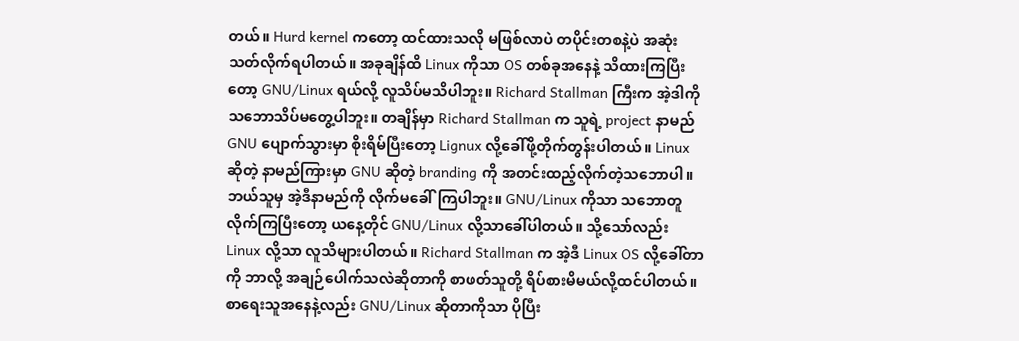တယ်။ Hurd kernel ကတော့ ထင်ထားသလို မဖြစ်လာပဲ တပိုင်းတစနဲ့ပဲ အဆုံးသတ်လိုက်ရပါတယ်။ အခုချိန်ထိ Linux ကိုသာ OS တစ်ခုအနေနဲ့ သိထားကြပြီးတော့ GNU/Linux ရယ်လို့ လူသိပ်မသိပါဘူး။ Richard Stallman ကြီးက အဲ့ဒါကို သဘောသိပ်မတွေ့ပါဘူး။ တချိန်မှာ Richard Stallman က သူရဲ့ project နာမည် GNU ပျောက်သွားမှာ စိုးရိမ်ပြီးတော့ Lignux လို့ခေါ်ဖို့တိုက်တွန်းပါတယ်။ Linux ဆိုတဲ့ နာမည်ကြားမှာ GNU ဆိုတဲ့ branding ကို အတင်းထည့်လိုက်တဲ့သဘောပါ။ ဘယ်သူမှ အဲ့ဒီနာမည်ကို လိုက်မခေါ်ကြပါဘူး။ GNU/Linux ကိုသာ သဘောတူလိုက်ကြပြီးတော့ ယနေ့တိုင် GNU/Linux လို့သာခေါ်ပါတယ်။ သို့သော်လည်း Linux လို့သာ လူသိများပါတယ်။ Richard Stallman က အဲ့ဒီ Linux OS လို့ခေါ်တာကို ဘာလို့ အချဉ်ပေါက်သလဲဆိုတာကို စာဖတ်သူတို့ ရိပ်စားမိမယ်လို့ထင်ပါတယ်။ စာရေးသူအနေနဲ့လည်း GNU/Linux ဆိုတာကိုသာ ပိုပြီး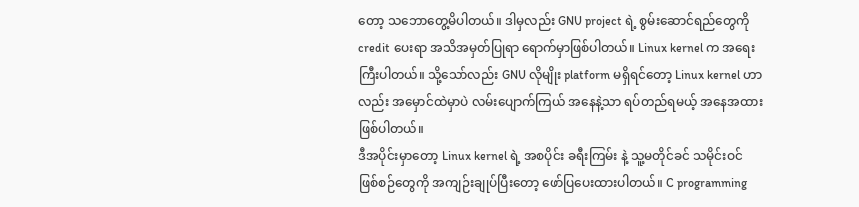တော့ သဘောတွေ့မိပါတယ်။ ဒါမှလည်း GNU project ရဲ့ စွမ်းဆောင်ရည်တွေကို credit ပေးရာ အသိအမှတ်ပြုရာ ရောက်မှာဖြစ်ပါတယ်။ Linux kernel က အရေးကြီးပါတယ်။ သို့သော်လည်း GNU လိုမျိုး platform မရှိရင်တော့ Linux kernel ဟာလည်း အမှောင်ထဲမှာပဲ လမ်းပျောက်ကြယ် အနေနဲ့သာ ရပ်တည်ရမယ့် အနေအထားဖြစ်ပါတယ်။
ဒီအပိုင်းမှာတော့ Linux kernel ရဲ့ အစပိုင်း ခရီးကြမ်း နဲ့ သူ့မတိုင်ခင် သမိုင်းဝင် ဖြစ်စဉ်တွေကို အကျဉ်းချုပ်ပြီးတော့ ဖော်ပြပေးထားပါတယ်။ C programming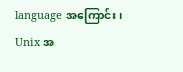language အကြောင်း၊ Unix အ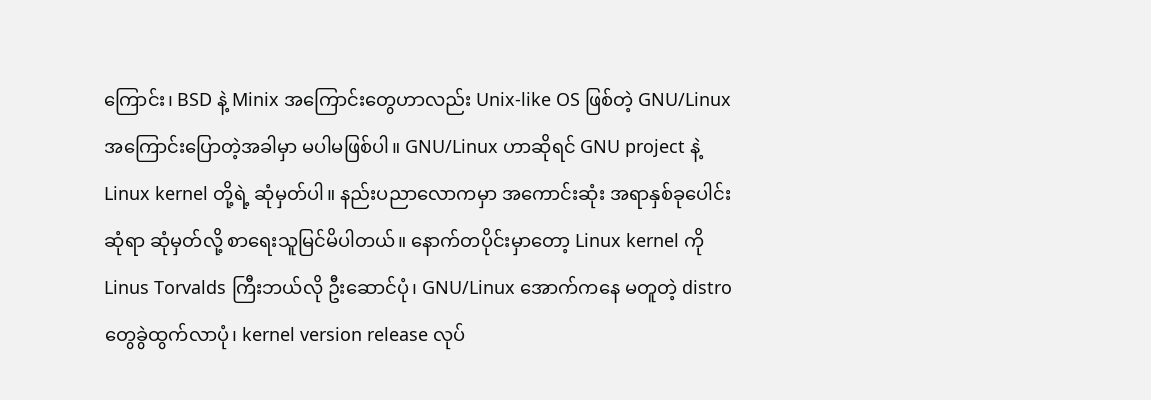ကြောင်း၊ BSD နဲ့ Minix အကြောင်းတွေဟာလည်း Unix-like OS ဖြစ်တဲ့ GNU/Linux အကြောင်းပြောတဲ့အခါမှာ မပါမဖြစ်ပါ။ GNU/Linux ဟာဆိုရင် GNU project နဲ့ Linux kernel တို့ရဲ့ ဆုံမှတ်ပါ။ နည်းပညာလောကမှာ အကောင်းဆုံး အရာနှစ်ခုပေါင်းဆုံရာ ဆုံမှတ်လို့ စာရေးသူမြင်မိပါတယ်။ နောက်တပိုင်းမှာတော့ Linux kernel ကို Linus Torvalds ကြီးဘယ်လို ဦးဆောင်ပုံ၊ GNU/Linux အောက်ကနေ မတူတဲ့ distro တွေခွဲထွက်လာပုံ၊ kernel version release လုပ်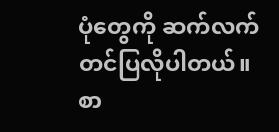ပုံတွေကို ဆက်လက်တင်ပြလိုပါတယ်။ စာ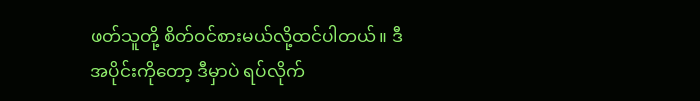ဖတ်သူတို့ စိတ်ဝင်စားမယ်လို့ထင်ပါတယ်။ ဒီအပိုင်းကိုတော့ ဒီမှာပဲ ရပ်လိုက်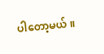ပါတော့မယ်။